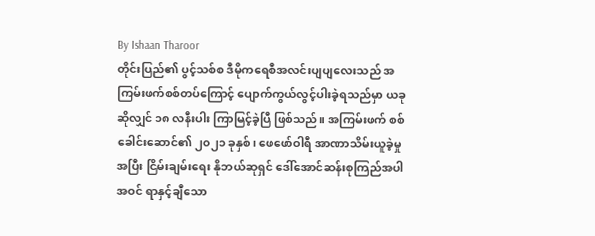By Ishaan Tharoor
တိုင်းပြည်၏ ပွင့်သစ်စ ဒီမိုကရေစီအလင်းပျပျလေးသည် အကြမ်းဖက်စစ်တပ်ကြောင့် ပျောက်ကွယ်လွင့်ပါးခဲ့ရသည်မှာ ယခုဆိုလျှင် ၁၈ လနီးပါး ကြာမြင့်ခဲ့ပြီ ဖြစ်သည်။ အကြမ်းဖက် စစ်ခေါင်းဆောင်၏ ၂၀၂၁ ခုနှစ်၊ ဖေဖော်ဝါရီ အာဏာသိမ်းယူခဲ့မှုအပြီး ငြိမ်းချမ်းရေး နိုဘယ်ဆုရှင် ဒေါ်အောင်ဆန်းစုကြည်အပါအဝင် ရာနှင့်ချီသော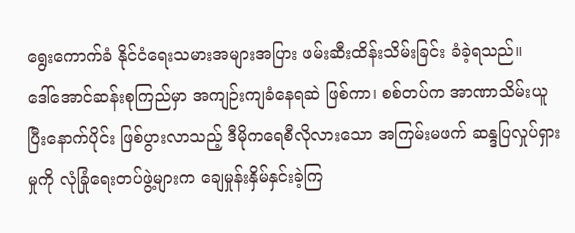ရွေးကောက်ခံ နိုင်ငံရေးသမားအများအပြား ဖမ်းဆီးထိန်းသိမ်းခြင်း ခံခဲ့ရသည်။
ဒေါ်အောင်ဆန်းစုကြည်မှာ အကျဉ်းကျခံနေရဆဲ ဖြစ်ကာ၊ စစ်တပ်က အာဏာသိမ်းယူပြီးနောက်ပိုင်း ဖြစ်ပွားလာသည့် ဒီမိုကရေစီလိုလားသော အကြမ်းမဖက် ဆန္ဒပြလှုပ်ရှားမှုကို လုံခြုံရေးတပ်ဖွဲ့များက ချေမှုန်းနှိမ်နှင်းခဲ့ကြ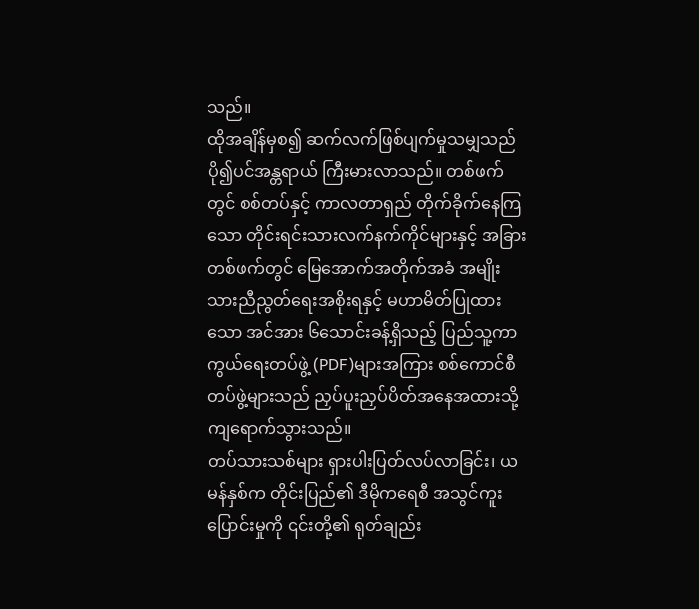သည်။
ထိုအချိန်မှစ၍ ဆက်လက်ဖြစ်ပျက်မှုသမျှသည် ပို၍ပင်အန္တရာယ် ကြီးမားလာသည်။ တစ်ဖက်တွင် စစ်တပ်နှင့် ကာလတာရှည် တိုက်ခိုက်နေကြသော တိုင်းရင်းသားလက်နက်ကိုင်များနှင့် အခြားတစ်ဖက်တွင် မြေအောက်အတိုက်အခံ အမျိုးသားညီညွတ်ရေးအစိုးရနှင့် မဟာမိတ်ပြုထားသော အင်အား ၆သောင်းခန့်ရှိသည့် ပြည်သူ့ကာကွယ်ရေးတပ်ဖွဲ့ (PDF)များအကြား စစ်ကောင်စီတပ်ဖွဲ့များသည် ညှပ်ပူးညှပ်ပိတ်အနေအထားသို့ ကျရောက်သွားသည်။
တပ်သားသစ်များ ရှားပါးပြတ်လပ်လာခြင်း၊ ယမန်နှစ်က တိုင်းပြည်၏ ဒီမိုကရေစီ အသွင်ကူးပြောင်းမှုကို ၎င်းတို့၏ ရုတ်ချည်း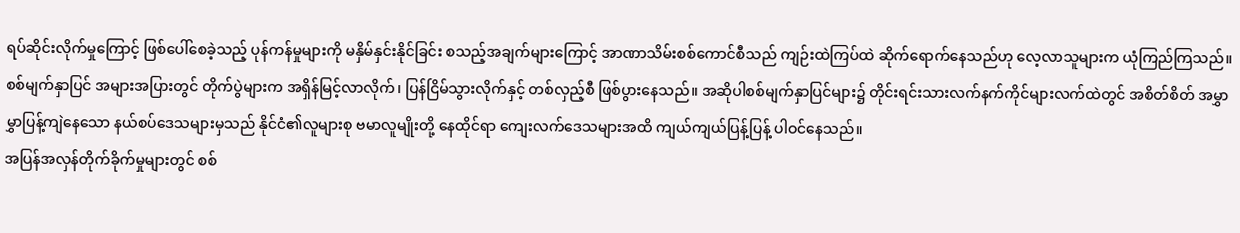ရပ်ဆိုင်းလိုက်မှုကြောင့် ဖြစ်ပေါ်စေခဲ့သည့် ပုန်ကန်မှုများကို မနှိမ်နှင်းနိုင်ခြင်း စသည့်အချက်များကြောင့် အာဏာသိမ်းစစ်ကောင်စီသည် ကျဉ်းထဲကြပ်ထဲ ဆိုက်ရောက်နေသည်ဟု လေ့လာသူများက ယုံကြည်ကြသည်။
စစ်မျက်နှာပြင် အများအပြားတွင် တိုက်ပွဲများက အရှိန်မြင့်လာလိုက်၊ ပြန်ငြိမ်သွားလိုက်နှင့် တစ်လှည့်စီ ဖြစ်ပွားနေသည်။ အဆိုပါစစ်မျက်နှာပြင်များ၌ တိုင်းရင်းသားလက်နက်ကိုင်များလက်ထဲတွင် အစိတ်စိတ် အမွှာမွှာပြန့်ကျဲနေသော နယ်စပ်ဒေသများမှသည် နိုင်ငံ၏လူများစု ဗမာလူမျိုးတို့ နေထိုင်ရာ ကျေးလက်ဒေသများအထိ ကျယ်ကျယ်ပြန့်ပြန့် ပါဝင်နေသည်။
အပြန်အလှန်တိုက်ခိုက်မှုများတွင် စစ်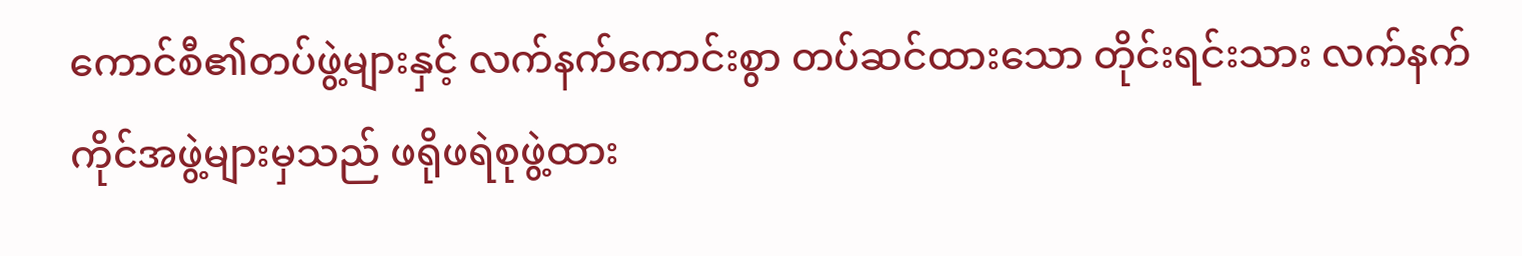ကောင်စီ၏တပ်ဖွဲ့များနှင့် လက်နက်ကောင်းစွာ တပ်ဆင်ထားသော တိုင်းရင်းသား လက်နက်ကိုင်အဖွဲ့များမှသည် ဖရိုဖရဲစုဖွဲ့ထား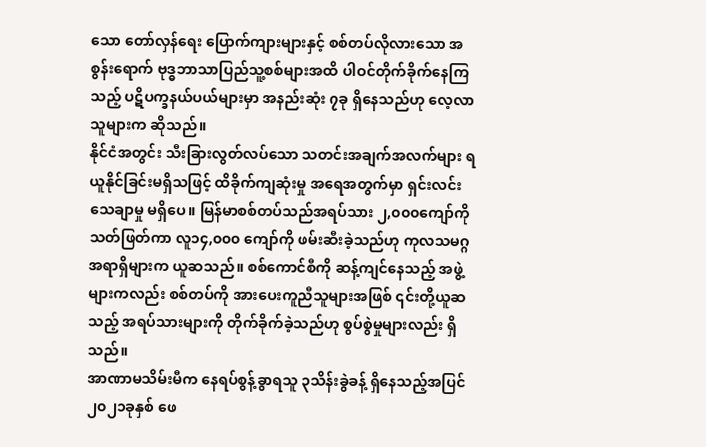သော တော်လှန်ရေး ပြောက်ကျားများနှင့် စစ်တပ်လိုလားသော အစွန်းရောက် ဗုဒ္ဓဘာသာပြည်သူ့စစ်များအထိ ပါဝင်တိုက်ခိုက်နေကြသည့် ပဋိပက္ခနယ်ပယ်များမှာ အနည်းဆုံး ၇ခု ရှိနေသည်ဟု လေ့လာသူများက ဆိုသည်။
နိုင်ငံအတွင်း သီးခြားလွတ်လပ်သော သတင်းအချက်အလက်များ ရယူနိုင်ခြင်းမရှိသဖြင့် ထိခိုက်ကျဆုံးမှု အရေအတွက်မှာ ရှင်းလင်းသေချာမှု မရှိပေ။ မြန်မာစစ်တပ်သည်အရပ်သား ၂,၀၀၀ကျော်ကိုသတ်ဖြတ်ကာ လူ၁၄,၀၀၀ ကျော်ကို ဖမ်းဆီးခဲ့သည်ဟု ကုလသမဂ္ဂအရာရှိများက ယူဆသည်။ စစ်ကောင်စီကို ဆန့်ကျင်နေသည့် အဖွဲ့များကလည်း စစ်တပ်ကို အားပေးကူညီသူများအဖြစ် ၎င်းတို့ယူဆသည့် အရပ်သားများကို တိုက်ခိုက်ခဲ့သည်ဟု စွပ်စွဲမှုများလည်း ရှိသည်။
အာဏာမသိမ်းမီက နေရပ်စွန့်ခွာရသူ ၃သိန်းခွဲခန့် ရှိနေသည့်အပြင် ၂၀၂၁ခုနှစ် ဖေ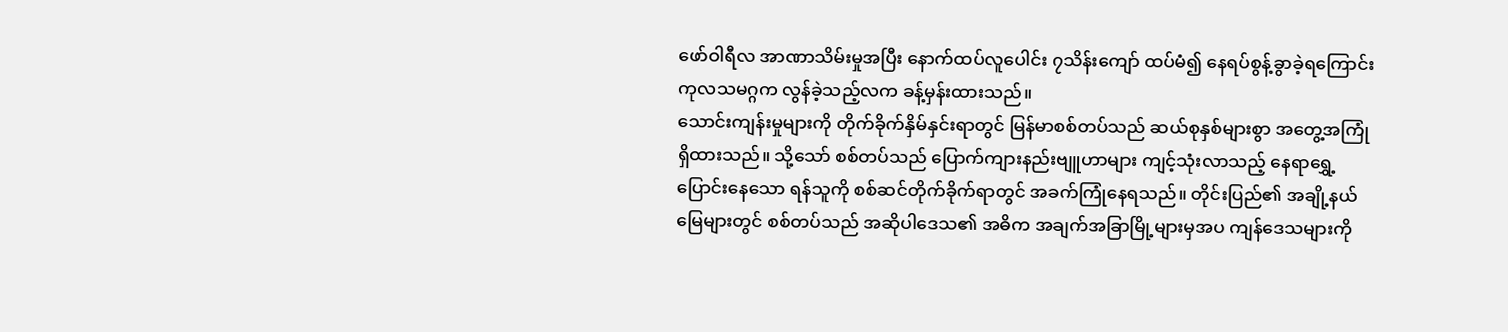ဖော်ဝါရီလ အာဏာသိမ်းမှုအပြီး နောက်ထပ်လူပေါင်း ၇သိန်းကျော် ထပ်မံ၍ နေရပ်စွန့်ခွာခဲ့ရကြောင်း ကုလသမဂ္ဂက လွန်ခဲ့သည့်လက ခန့်မှန်းထားသည်။
သောင်းကျန်းမှုများကို တိုက်ခိုက်နှိမ်နှင်းရာတွင် မြန်မာစစ်တပ်သည် ဆယ်စုနှစ်များစွာ အတွေ့အကြုံရှိထားသည်။ သို့သော် စစ်တပ်သည် ပြောက်ကျားနည်းဗျူဟာများ ကျင့်သုံးလာသည့် နေရာရွှေ့ပြောင်းနေသော ရန်သူကို စစ်ဆင်တိုက်ခိုက်ရာတွင် အခက်ကြုံနေရသည်။ တိုင်းပြည်၏ အချို့နယ်မြေများတွင် စစ်တပ်သည် အဆိုပါဒေသ၏ အဓိက အချက်အခြာမြို့များမှအပ ကျန်ဒေသများကို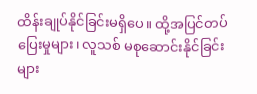ထိန်းချုပ်နိုင်ခြင်းမရှိပေ။ ထို့အပြင်တပ်ပြေးမှုများ၊ လူသစ် မစုဆောင်းနိုင်ခြင်းများ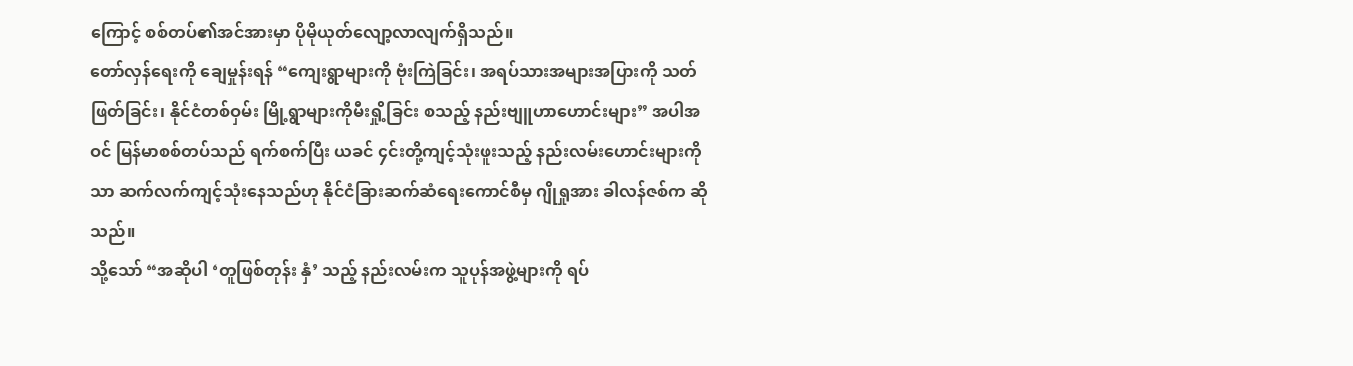ကြောင့် စစ်တပ်၏အင်အားမှာ ပိုမိုယုတ်လျော့လာလျက်ရှိသည်။
တော်လှန်ရေးကို ချေမှုန်းရန် “ကျေးရွာများကို ဗုံးကြဲခြင်း၊ အရပ်သားအများအပြားကို သတ်ဖြတ်ခြင်း၊ နိုင်ငံတစ်ဝှမ်း မြို့ရွာများကိုမီးရှို့ခြင်း စသည့် နည်းဗျူဟာဟောင်းများ” အပါအဝင် မြန်မာစစ်တပ်သည် ရက်စက်ပြီး ယခင် ၄င်းတို့ကျင့်သုံးဖူးသည့် နည်းလမ်းဟောင်းများကိုသာ ဆက်လက်ကျင့်သုံးနေသည်ဟု နိုင်ငံခြားဆက်ဆံရေးကောင်စီမှ ဂျိုရှုအား ခါလန်ဇစ်က ဆိုသည်။
သို့သော် “အဆိုပါ ‘တူဖြစ်တုန်း နှံ’ သည့် နည်းလမ်းက သူပုန်အဖွဲ့များကို ရပ်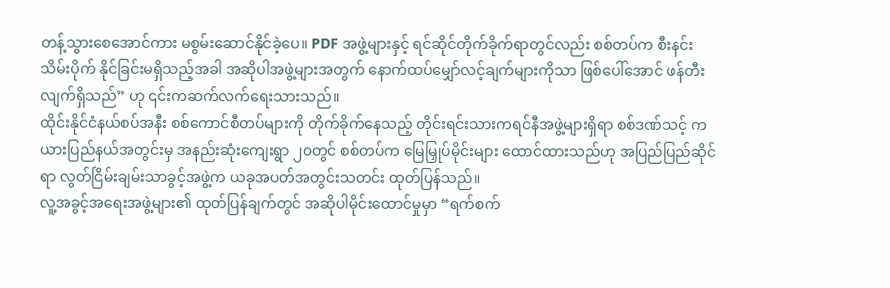တန့်သွားစေအောင်ကား မစွမ်းဆောင်နိုင်ခဲ့ပေ။ PDF အဖွဲ့များနှင့် ရင်ဆိုင်တိုက်ခိုက်ရာတွင်လည်း စစ်တပ်က စီးနင်းသိမ်းပိုက် နိုင်ခြင်းမရှိသည့်အခါ အဆိုပါအဖွဲ့များအတွက် နောက်ထပ်မျှော်လင့်ချက်များကိုသာ ဖြစ်ပေါ်အောင် ဖန်တီးလျက်ရှိသည်” ဟု ၎င်းကဆက်လက်ရေးသားသည်။
ထိုင်းနိုင်ငံနယ်စပ်အနီး စစ်ကောင်စီတပ်များကို တိုက်ခိုက်နေသည့် တိုင်းရင်းသားကရင်နီအဖွဲ့များရှိရာ စစ်ဒဏ်သင့် ကယားပြည်နယ်အတွင်းမှ အနည်းဆုံးကျေးရွာ ၂၀တွင် စစ်တပ်က မြေမြှုပ်မိုင်းများ ထောင်ထားသည်ဟု အပြည်ပြည်ဆိုင်ရာ လွတ်ငြိမ်းချမ်းသာခွင့်အဖွဲ့က ယခုအပတ်အတွင်းသတင်း ထုတ်ပြန်သည်။
လူ့အခွင့်အရေးအဖွဲ့များ၏ ထုတ်ပြန်ချက်တွင် အဆိုပါမိုင်းထောင်မှုမှာ “ရက်စက်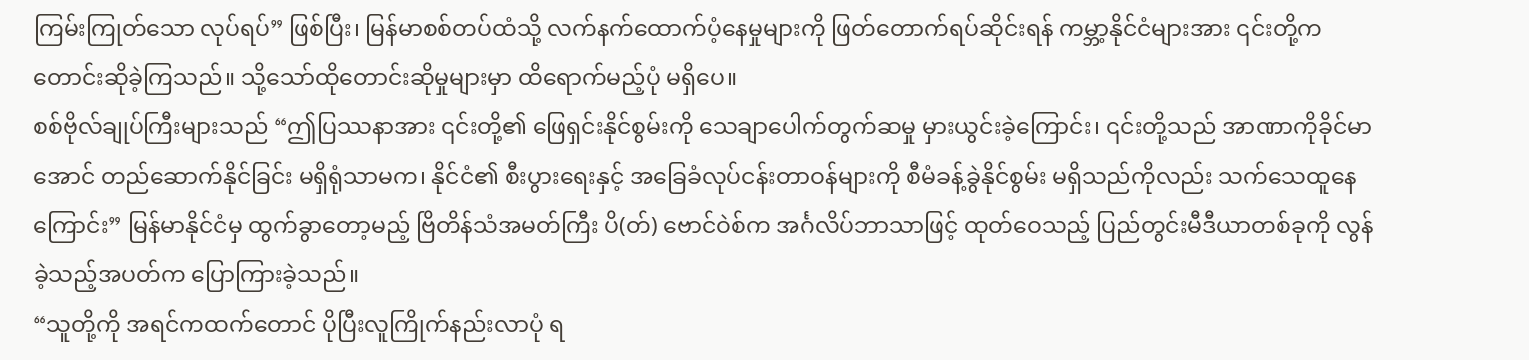ကြမ်းကြုတ်သော လုပ်ရပ်” ဖြစ်ပြီး၊ မြန်မာစစ်တပ်ထံသို့ လက်နက်ထောက်ပံ့နေမှုများကို ဖြတ်တောက်ရပ်ဆိုင်းရန် ကမ္ဘာ့နိုင်ငံများအား ၎င်းတို့က တောင်းဆိုခဲ့ကြသည်။ သို့သော်ထိုတောင်းဆိုမှုများမှာ ထိရောက်မည့်ပုံ မရှိပေ။
စစ်ဗိုလ်ချုပ်ကြီးများသည် “ဤပြဿနာအား ၎င်းတို့၏ ဖြေရှင်းနိုင်စွမ်းကို သေချာပေါက်တွက်ဆမှု မှားယွင်းခဲ့ကြောင်း၊ ၎င်းတို့သည် အာဏာကိုခိုင်မာအောင် တည်ဆောက်နိုင်ခြင်း မရှိရုံသာမက၊ နိုင်ငံ၏ စီးပွားရေးနှင့် အခြေခံလုပ်ငန်းတာဝန်များကို စီမံခန့်ခွဲနိုင်စွမ်း မရှိသည်ကိုလည်း သက်သေထူနေကြောင်း” မြန်မာနိုင်ငံမှ ထွက်ခွာတော့မည့် ဗြိတိန်သံအမတ်ကြီး ပိ(တ်) ဗောင်ဝဲစ်က အင်္ဂလိပ်ဘာသာဖြင့် ထုတ်ဝေသည့် ပြည်တွင်းမီဒီယာတစ်ခုကို လွန်ခဲ့သည့်အပတ်က ပြောကြားခဲ့သည်။
“သူတို့ကို အရင်ကထက်တောင် ပိုပြီးလူကြိုက်နည်းလာပုံ ရ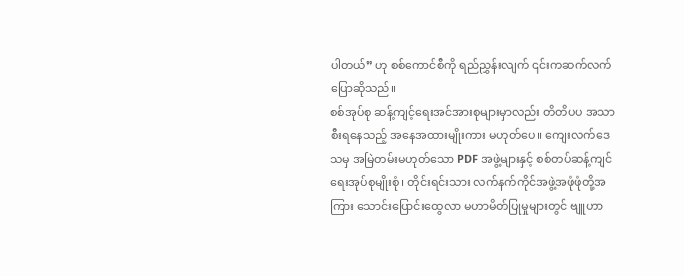ပါတယ်” ဟု စစ်ကောင်စီကို ရည်ညွှန်းလျက် ၎င်းကဆက်လက်ပြောဆိုသည်။
စစ်အုပ်စု ဆန့်ကျင့်ရေးအင်အားစုများမှာလည်း တိတိပပ အသာစီးရနေသည့် အနေအထားမျိုးကား မဟုတ်ပေ။ ကျေးလက်ဒေသမှ အမြဲတမ်းမဟုတ်သော PDF အဖွဲ့များနှင့် စစ်တပ်ဆန့်ကျင်ရေးအုပ်စုမျိုးစုံ၊ တိုင်းရင်းသား လက်နက်ကိုင်အဖွဲ့အဖုံဖုံတို့အကြား သောင်းပြောင်းထွေလာ မဟာမိတ်ပြုမှုများတွင် ဗျူဟာ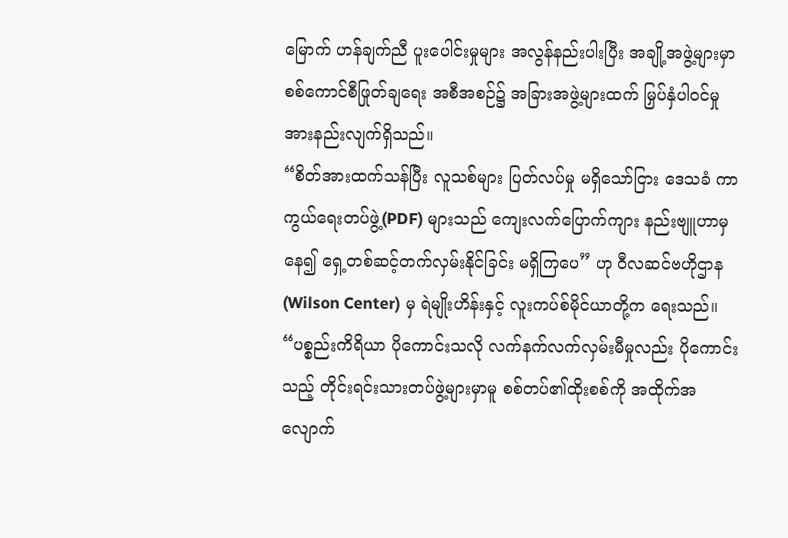မြောက် ဟန်ချက်ညီ ပူးပေါင်းမှုများ အလွန်နည်းပါးပြီး အချို့အဖွဲ့များမှာ စစ်ကောင်စီဖြုတ်ချရေး အစီအစဉ်၌ အခြားအဖွဲ့များထက် မြှပ်နှံပါဝင်မှု အားနည်းလျက်ရှိသည်။
“စိတ်အားထက်သန်ပြီး လူသစ်များ ပြတ်လပ်မှု မရှိသော်ငြား ဒေသခံ ကာကွယ်ရေးတပ်ဖွဲ့(PDF) များသည် ကျေးလက်ပြောက်ကျား နည်းဗျူဟာမှနေ၍ ရှေ့တစ်ဆင့်တက်လှမ်းနိုင်ခြင်း မရှိကြပေ” ဟု ဝီလဆင်ဗဟိုဌာန (Wilson Center) မှ ရဲမျိုးဟိန်းနှင့် လူးကပ်စ်မိုင်ယာတို့က ရေးသည်။ “ပစ္စည်းကိရိယာ ပိုကောင်းသလို လက်နက်လက်လှမ်းမီမှုလည်း ပိုကောင်းသည့် တိုင်းရင်းသားတပ်ဖွဲ့များမှာမူ စစ်တပ်၏ထိုးစစ်ကို အထိုက်အလျောက်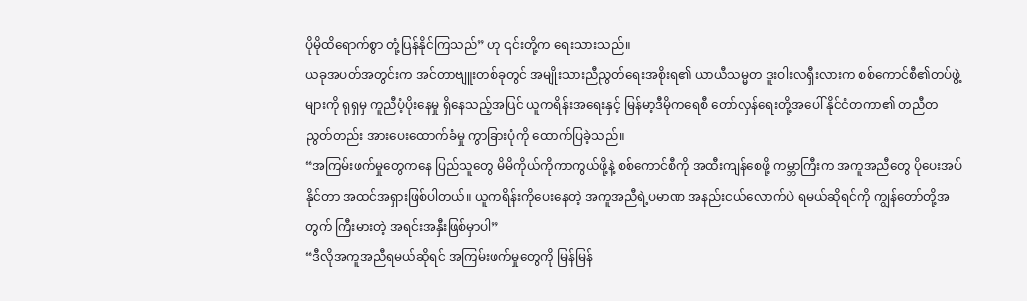ပိုမိုထိရောက်စွာ တုံ့ပြန်နိုင်ကြသည်” ဟု ၎င်းတို့က ရေးသားသည်။
ယခုအပတ်အတွင်းက အင်တာဗျူးတစ်ခုတွင် အမျိုးသားညီညွတ်ရေးအစိုးရ၏ ယာယီသမ္မတ ဒူးဝါးလရှီးလားက စစ်ကောင်စီ၏တပ်ဖွဲ့များကို ရုရှမှ ကူညီပံ့ပိုးနေမှု ရှိနေသည့်အပြင် ယူကရိန်းအရေးနှင့် မြန်မာ့ဒီမိုကရေစီ တော်လှန်ရေးတို့အပေါ် နိုင်ငံတကာ၏ တညီတညွတ်တည်း အားပေးထောက်ခံမှု ကွာခြားပုံကို ထောက်ပြခဲ့သည်။
“အကြမ်းဖက်မှုတွေကနေ ပြည်သူတွေ မိမိကိုယ်ကိုကာကွယ်ဖို့နဲ့ စစ်ကောင်စီကို အထီးကျန်စေဖို့ ကမ္ဘာကြီးက အကူအညီတွေ ပိုပေးအပ်နိုင်တာ အထင်အရှားဖြစ်ပါတယ်။ ယူကရိန်းကိုပေးနေတဲ့ အကူအညီရဲ့ပမာဏ အနည်းငယ်လောက်ပဲ ရမယ်ဆိုရင်ကို ကျွန်တော်တို့အတွက် ကြီးမားတဲ့ အရင်းအနှီးဖြစ်မှာပါ”
“ဒီလိုအကူအညီရမယ်ဆိုရင် အကြမ်းဖက်မှုတွေကို မြန်မြန်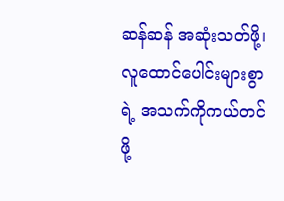ဆန်ဆန် အဆုံးသတ်ဖို့၊ လူထောင်ပေါင်းများစွာရဲ့ အသက်ကိုကယ်တင်ဖို့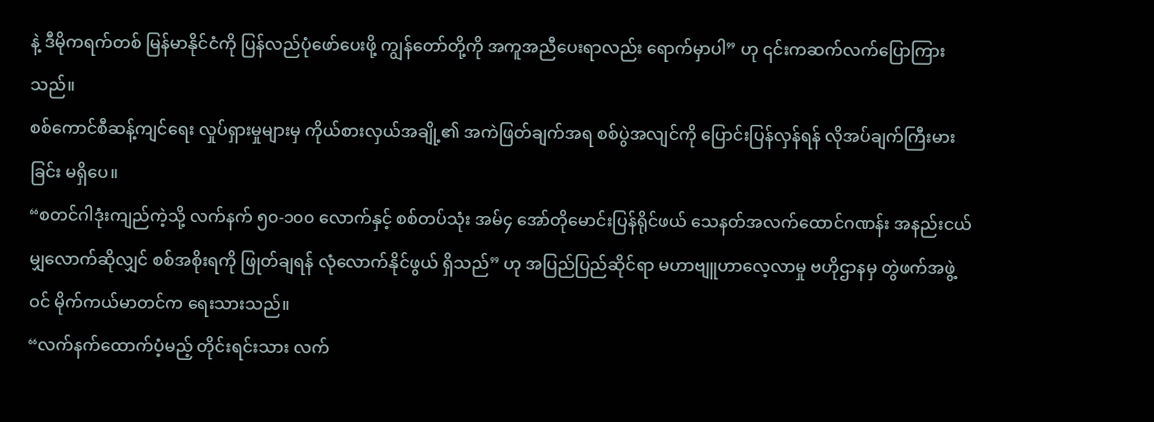နဲ့ ဒီမိုကရက်တစ် မြန်မာနိုင်ငံကို ပြန်လည်ပုံဖော်ပေးဖို့ ကျွန်တော်တို့ကို အကူအညီပေးရာလည်း ရောက်မှာပါ” ဟု ၎င်းကဆက်လက်ပြောကြားသည်။
စစ်ကောင်စီဆန့်ကျင်ရေး လှုပ်ရှားမှုများမှ ကိုယ်စားလှယ်အချို့၏ အကဲဖြတ်ချက်အရ စစ်ပွဲအလျင်ကို ပြောင်းပြန်လှန်ရန် လိုအပ်ချက်ကြီးမားခြင်း မရှိပေ။
“စတင်ဂါဒုံးကျည်ကဲ့သို့ လက်နက် ၅၀-၁၀၀ လောက်နှင့် စစ်တပ်သုံး အမ်၄ အော်တိုမောင်းပြန်ရိုင်ဖယ် သေနတ်အလက်ထောင်ဂဏန်း အနည်းငယ်မျှလောက်ဆိုလျှင် စစ်အစိုးရကို ဖြုတ်ချရန် လုံလောက်နိုင်ဖွယ် ရှိသည်” ဟု အပြည်ပြည်ဆိုင်ရာ မဟာဗျူဟာလေ့လာမှု ဗဟိုဌာနမှ တွဲဖက်အဖွဲ့ဝင် မိုက်ကယ်မာတင်က ရေးသားသည်။
“လက်နက်ထောက်ပံ့မည့် တိုင်းရင်းသား လက်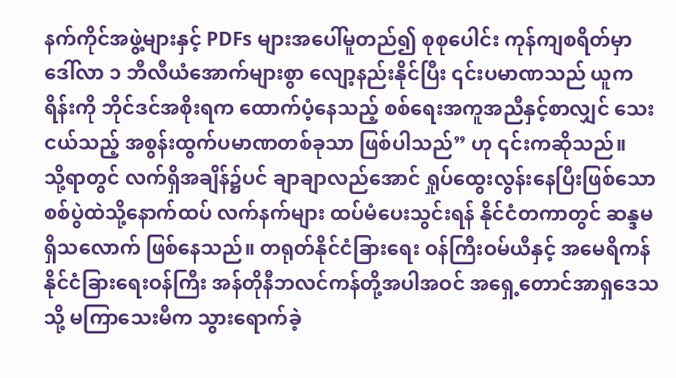နက်ကိုင်အဖွဲ့များနှင့် PDFs များအပေါ်မူတည်၍ စုစုပေါင်း ကုန်ကျစရိတ်မှာ ဒေါ်လာ ၁ ဘီလီယံအောက်များစွာ လျော့နည်းနိုင်ပြီး ၎င်းပမာဏသည် ယူကရိန်းကို ဘိုင်ဒင်အစိုးရက ထောက်ပံ့နေသည့် စစ်ရေးအကူအညီနှင့်စာလျှင် သေးငယ်သည့် အစွန်းထွက်ပမာဏတစ်ခုသာ ဖြစ်ပါသည်” ဟု ၎င်းကဆိုသည်။
သို့ရာတွင် လက်ရှိအချိန်၌ပင် ချာချာလည်အောင် ရှုပ်ထွေးလွန်းနေပြီးဖြစ်သော စစ်ပွဲထဲသို့နောက်ထပ် လက်နက်များ ထပ်မံပေးသွင်းရန် နိုင်ငံတကာတွင် ဆန္ဒမရှိသလောက် ဖြစ်နေသည်။ တရုတ်နိုင်ငံခြားရေး ဝန်ကြီးဝမ်ယီနှင့် အမေရိကန်နိုင်ငံခြားရေးဝန်ကြီး အန်တိုနီဘလင်ကန်တို့အပါအဝင် အရှေ့တောင်အာရှဒေသသို့ မကြာသေးမီက သွားရောက်ခဲ့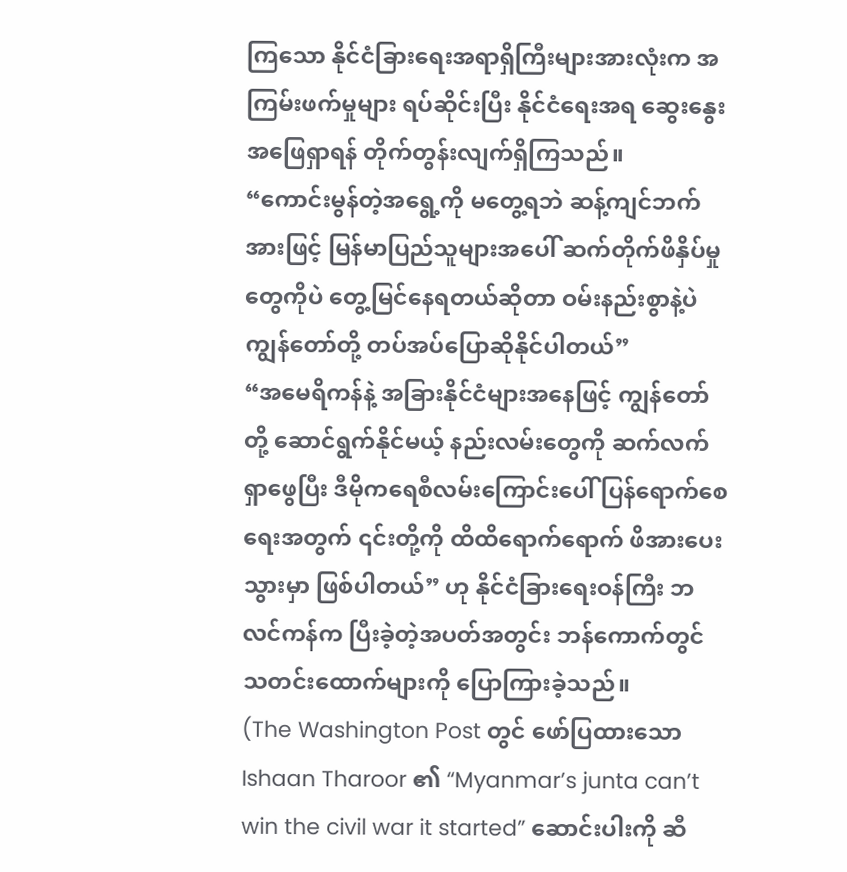ကြသော နိုင်ငံခြားရေးအရာရှိကြီးများအားလုံးက အကြမ်းဖက်မှုများ ရပ်ဆိုင်းပြီး နိုင်ငံရေးအရ ဆွေးနွေးအဖြေရှာရန် တိုက်တွန်းလျက်ရှိကြသည်။
“ကောင်းမွန်တဲ့အရွေ့ကို မတွေ့ရဘဲ ဆန့်ကျင်ဘက်အားဖြင့် မြန်မာပြည်သူများအပေါ် ဆက်တိုက်ဖိနှိပ်မှုတွေကိုပဲ တွေ့မြင်နေရတယ်ဆိုတာ ဝမ်းနည်းစွာနဲ့ပဲ ကျွန်တော်တို့ တပ်အပ်ပြောဆိုနိုင်ပါတယ်”
“အမေရိကန်နဲ့ အခြားနိုင်ငံများအနေဖြင့် ကျွန်တော်တို့ ဆောင်ရွက်နိုင်မယ့် နည်းလမ်းတွေကို ဆက်လက်ရှာဖွေပြီး ဒီမိုကရေစီလမ်းကြောင်းပေါ် ပြန်ရောက်စေရေးအတွက် ၎င်းတို့ကို ထိထိရောက်ရောက် ဖိအားပေးသွားမှာ ဖြစ်ပါတယ်” ဟု နိုင်ငံခြားရေးဝန်ကြီး ဘလင်ကန်က ပြီးခဲ့တဲ့အပတ်အတွင်း ဘန်ကောက်တွင် သတင်းထောက်များကို ပြောကြားခဲ့သည်။
(The Washington Post တွင် ဖော်ပြထားသော Ishaan Tharoor ၏ “Myanmar’s junta can’t win the civil war it started” ဆောင်းပါးကို ဆီ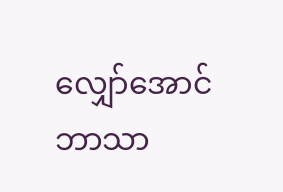လျှော်အောင် ဘာသာ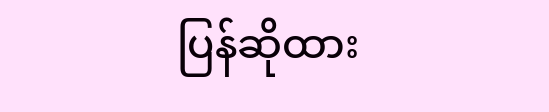ပြန်ဆိုထား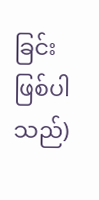ခြင်း ဖြစ်ပါသည်)